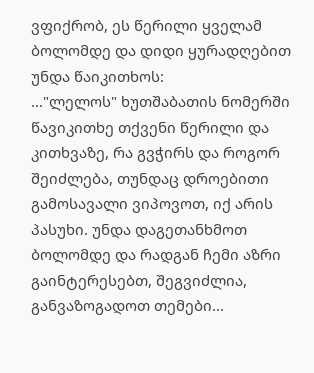ვფიქრობ, ეს წერილი ყველამ ბოლომდე და დიდი ყურადღებით უნდა წაიკითხოს:
..."ლელოს" ხუთშაბათის ნომერში წავიკითხე თქვენი წერილი და კითხვაზე, რა გვჭირს და როგორ შეიძლება, თუნდაც დროებითი გამოსავალი ვიპოვოთ, იქ არის პასუხი. უნდა დაგეთანხმოთ ბოლომდე და რადგან ჩემი აზრი გაინტერესებთ, შეგვიძლია, განვაზოგადოთ თემები...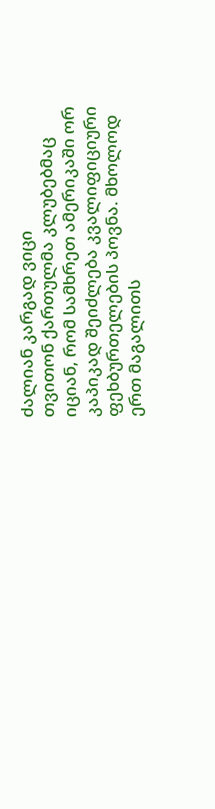ძალიან კარგად ვიცი
თვითონ ქართულმა კლუბებმაც იციან, რომ სამხრეთ ამერიკაში ორ კაპიკად შეიძლება კვალიფიციური ფეხბურთელების პოვნა. მხოლოდ ერთ მაგალითს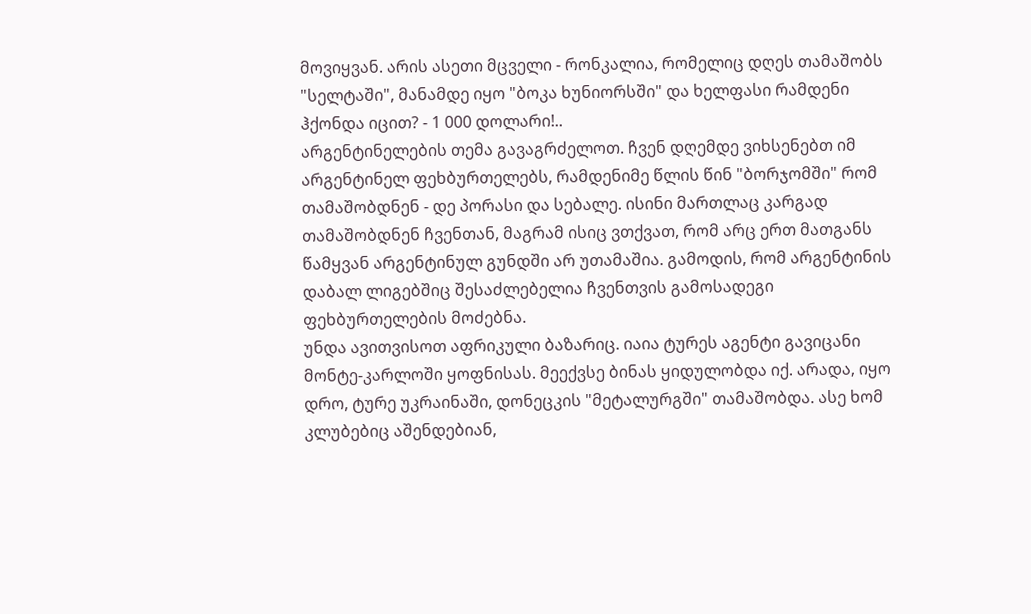მოვიყვან. არის ასეთი მცველი - რონკალია, რომელიც დღეს თამაშობს "სელტაში", მანამდე იყო "ბოკა ხუნიორსში" და ხელფასი რამდენი ჰქონდა იცით? - 1 000 დოლარი!..
არგენტინელების თემა გავაგრძელოთ. ჩვენ დღემდე ვიხსენებთ იმ არგენტინელ ფეხბურთელებს, რამდენიმე წლის წინ "ბორჯომში" რომ თამაშობდნენ - დე პორასი და სებალე. ისინი მართლაც კარგად თამაშობდნენ ჩვენთან, მაგრამ ისიც ვთქვათ, რომ არც ერთ მათგანს წამყვან არგენტინულ გუნდში არ უთამაშია. გამოდის, რომ არგენტინის დაბალ ლიგებშიც შესაძლებელია ჩვენთვის გამოსადეგი ფეხბურთელების მოძებნა.
უნდა ავითვისოთ აფრიკული ბაზარიც. იაია ტურეს აგენტი გავიცანი მონტე-კარლოში ყოფნისას. მეექვსე ბინას ყიდულობდა იქ. არადა, იყო დრო, ტურე უკრაინაში, დონეცკის "მეტალურგში" თამაშობდა. ასე ხომ კლუბებიც აშენდებიან,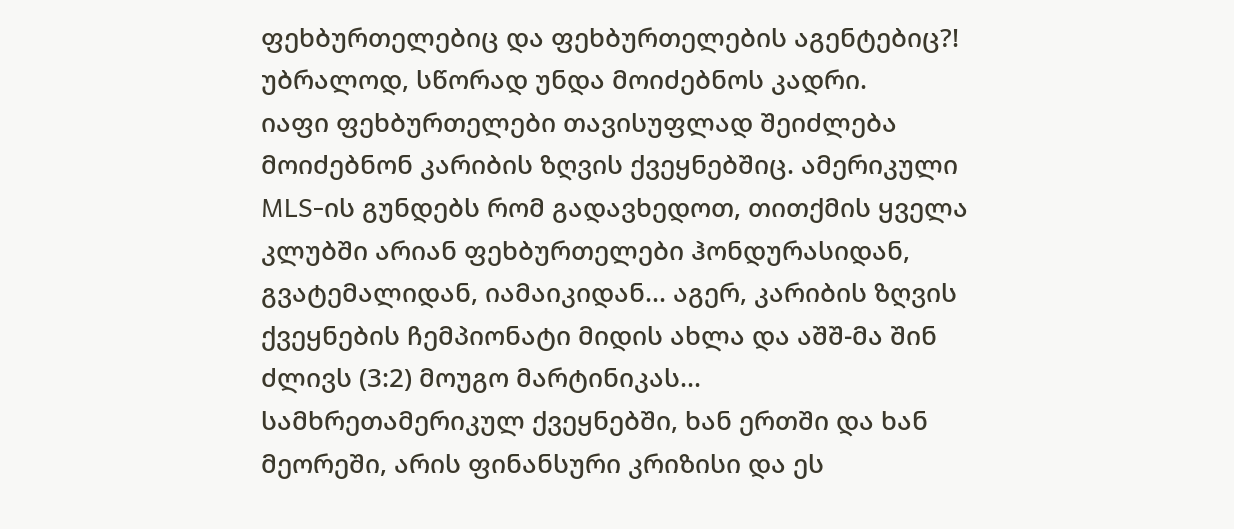ფეხბურთელებიც და ფეხბურთელების აგენტებიც?! უბრალოდ, სწორად უნდა მოიძებნოს კადრი.
იაფი ფეხბურთელები თავისუფლად შეიძლება მოიძებნონ კარიბის ზღვის ქვეყნებშიც. ამერიკული MLS-ის გუნდებს რომ გადავხედოთ, თითქმის ყველა კლუბში არიან ფეხბურთელები ჰონდურასიდან, გვატემალიდან, იამაიკიდან... აგერ, კარიბის ზღვის ქვეყნების ჩემპიონატი მიდის ახლა და აშშ-მა შინ ძლივს (3:2) მოუგო მარტინიკას...
სამხრეთამერიკულ ქვეყნებში, ხან ერთში და ხან მეორეში, არის ფინანსური კრიზისი და ეს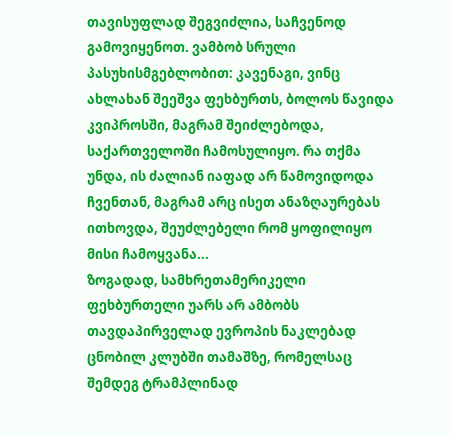თავისუფლად შეგვიძლია, საჩვენოდ გამოვიყენოთ. ვამბობ სრული პასუხისმგებლობით: კავენაგი, ვინც ახლახან შეეშვა ფეხბურთს, ბოლოს წავიდა კვიპროსში, მაგრამ შეიძლებოდა, საქართველოში ჩამოსულიყო. რა თქმა უნდა, ის ძალიან იაფად არ წამოვიდოდა ჩვენთან, მაგრამ არც ისეთ ანაზღაურებას ითხოვდა, შეუძლებელი რომ ყოფილიყო მისი ჩამოყვანა...
ზოგადად, სამხრეთამერიკელი ფეხბურთელი უარს არ ამბობს თავდაპირველად ევროპის ნაკლებად ცნობილ კლუბში თამაშზე, რომელსაც შემდეგ ტრამპლინად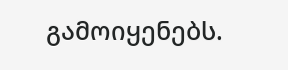გამოიყენებს.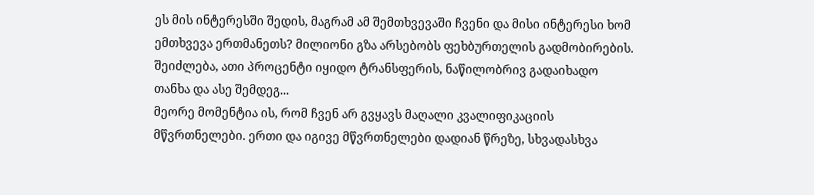ეს მის ინტერესში შედის, მაგრამ ამ შემთხვევაში ჩვენი და მისი ინტერესი ხომ ემთხვევა ერთმანეთს? მილიონი გზა არსებობს ფეხბურთელის გადმობირების. შეიძლება, ათი პროცენტი იყიდო ტრანსფერის, ნაწილობრივ გადაიხადო თანხა და ასე შემდეგ...
მეორე მომენტია ის, რომ ჩვენ არ გვყავს მაღალი კვალიფიკაციის მწვრთნელები. ერთი და იგივე მწვრთნელები დადიან წრეზე, სხვადასხვა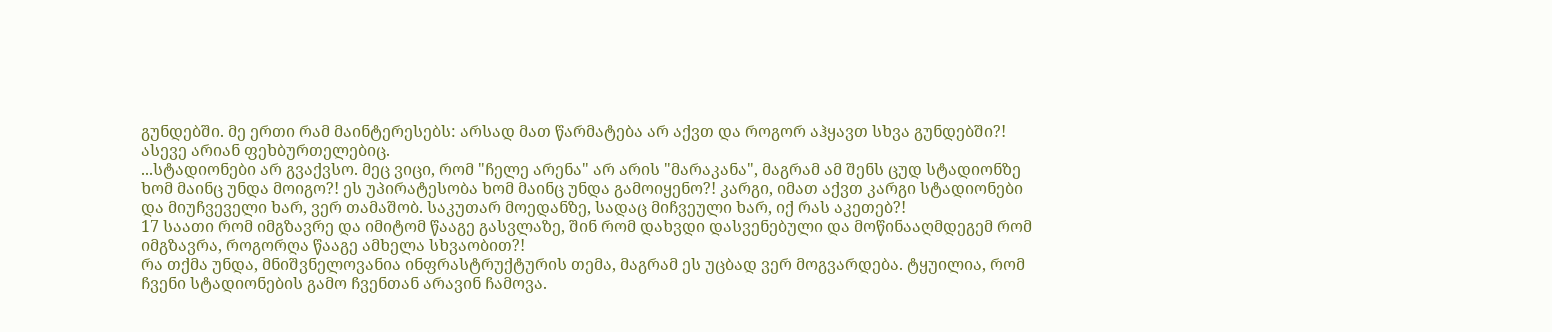გუნდებში. მე ერთი რამ მაინტერესებს: არსად მათ წარმატება არ აქვთ და როგორ აჰყავთ სხვა გუნდებში?! ასევე არიან ფეხბურთელებიც.
...სტადიონები არ გვაქვსო. მეც ვიცი, რომ "ჩელე არენა" არ არის "მარაკანა", მაგრამ ამ შენს ცუდ სტადიონზე ხომ მაინც უნდა მოიგო?! ეს უპირატესობა ხომ მაინც უნდა გამოიყენო?! კარგი, იმათ აქვთ კარგი სტადიონები და მიუჩვეველი ხარ, ვერ თამაშობ. საკუთარ მოედანზე, სადაც მიჩვეული ხარ, იქ რას აკეთებ?!
17 საათი რომ იმგზავრე და იმიტომ წააგე გასვლაზე, შინ რომ დახვდი დასვენებული და მოწინააღმდეგემ რომ იმგზავრა, როგორღა წააგე ამხელა სხვაობით?!
რა თქმა უნდა, მნიშვნელოვანია ინფრასტრუქტურის თემა, მაგრამ ეს უცბად ვერ მოგვარდება. ტყუილია, რომ ჩვენი სტადიონების გამო ჩვენთან არავინ ჩამოვა.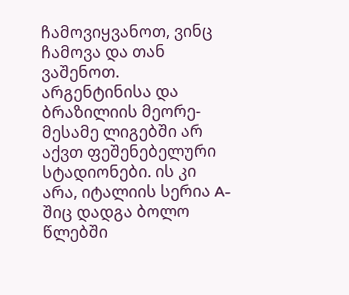ჩამოვიყვანოთ, ვინც ჩამოვა და თან ვაშენოთ. არგენტინისა და ბრაზილიის მეორე-მესამე ლიგებში არ აქვთ ფეშენებელური სტადიონები. ის კი არა, იტალიის სერია A-შიც დადგა ბოლო წლებში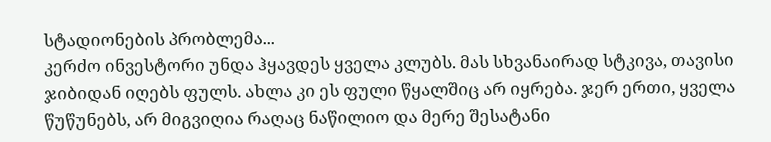სტადიონების პრობლემა...
კერძო ინვესტორი უნდა ჰყავდეს ყველა კლუბს. მას სხვანაირად სტკივა, თავისი ჯიბიდან იღებს ფულს. ახლა კი ეს ფული წყალშიც არ იყრება. ჯერ ერთი, ყველა წუწუნებს, არ მიგვიღია რაღაც ნაწილიო და მერე შესატანი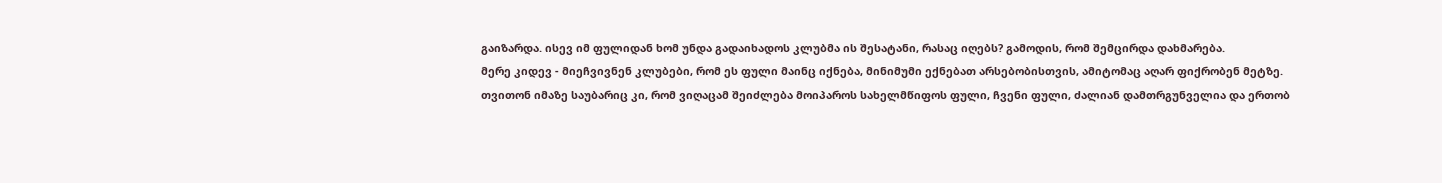გაიზარდა. ისევ იმ ფულიდან ხომ უნდა გადაიხადოს კლუბმა ის შესატანი, რასაც იღებს? გამოდის, რომ შემცირდა დახმარება.
მერე კიდევ - მიეჩვივნენ კლუბები, რომ ეს ფული მაინც იქნება, მინიმუმი ექნებათ არსებობისთვის, ამიტომაც აღარ ფიქრობენ მეტზე.
თვითონ იმაზე საუბარიც კი, რომ ვიღაცამ შეიძლება მოიპაროს სახელმწიფოს ფული, ჩვენი ფული, ძალიან დამთრგუნველია და ერთობ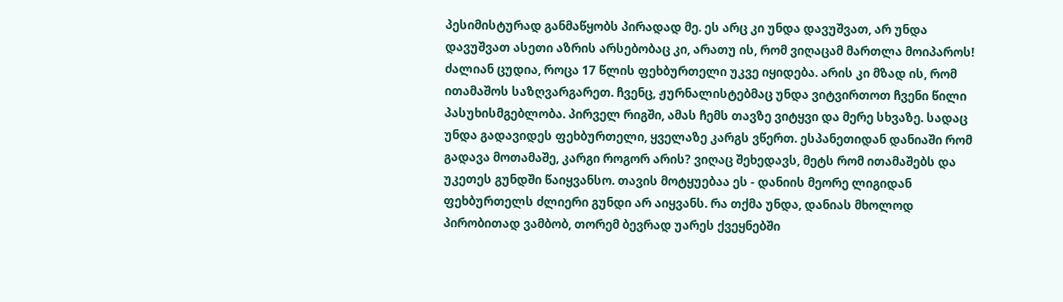პესიმისტურად განმაწყობს პირადად მე. ეს არც კი უნდა დავუშვათ, არ უნდა დავუშვათ ასეთი აზრის არსებობაც კი, არათუ ის, რომ ვიღაცამ მართლა მოიპაროს!
ძალიან ცუდია, როცა 17 წლის ფეხბურთელი უკვე იყიდება. არის კი მზად ის, რომ ითამაშოს საზღვარგარეთ. ჩვენც, ჟურნალისტებმაც უნდა ვიტვირთოთ ჩვენი წილი პასუხისმგებლობა. პირველ რიგში, ამას ჩემს თავზე ვიტყვი და მერე სხვაზე. სადაც უნდა გადავიდეს ფეხბურთელი, ყველაზე კარგს ვწერთ. ესპანეთიდან დანიაში რომ გადავა მოთამაშე, კარგი როგორ არის? ვიღაც შეხედავს, მეტს რომ ითამაშებს და უკეთეს გუნდში წაიყვანსო. თავის მოტყუებაა ეს - დანიის მეორე ლიგიდან ფეხბურთელს ძლიერი გუნდი არ აიყვანს. რა თქმა უნდა, დანიას მხოლოდ პირობითად ვამბობ, თორემ ბევრად უარეს ქვეყნებში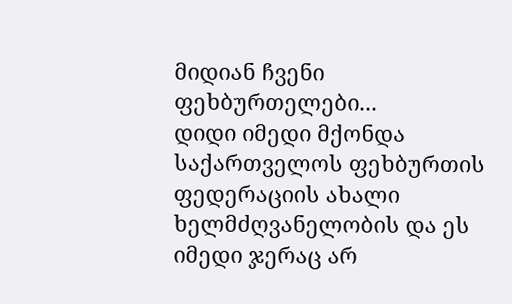მიდიან ჩვენი ფეხბურთელები...
დიდი იმედი მქონდა საქართველოს ფეხბურთის ფედერაციის ახალი ხელმძღვანელობის და ეს იმედი ჯერაც არ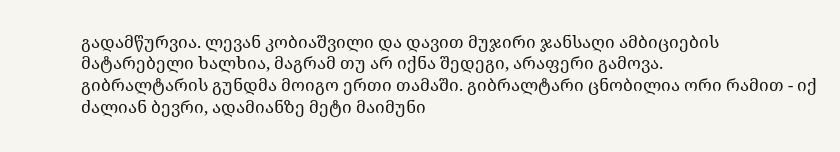გადამწურვია. ლევან კობიაშვილი და დავით მუჯირი ჯანსაღი ამბიციების მატარებელი ხალხია, მაგრამ თუ არ იქნა შედეგი, არაფერი გამოვა.
გიბრალტარის გუნდმა მოიგო ერთი თამაში. გიბრალტარი ცნობილია ორი რამით - იქ ძალიან ბევრი, ადამიანზე მეტი მაიმუნი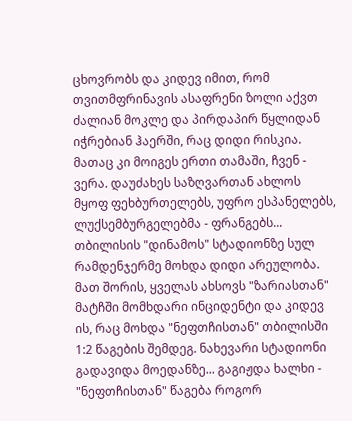ცხოვრობს და კიდევ იმით, რომ თვითმფრინავის ასაფრენი ზოლი აქვთ ძალიან მოკლე და პირდაპირ წყლიდან იჭრებიან ჰაერში, რაც დიდი რისკია. მათაც კი მოიგეს ერთი თამაში, ჩვენ - ვერა. დაუძახეს საზღვართან ახლოს მყოფ ფეხბურთელებს, უფრო ესპანელებს, ლუქსემბურგელებმა - ფრანგებს...
თბილისის "დინამოს" სტადიონზე სულ რამდენჯერმე მოხდა დიდი არეულობა. მათ შორის, ყველას ახსოვს "ზარიასთან" მატჩში მომხდარი ინციდენტი და კიდევ ის, რაც მოხდა "ნეფთჩისთან" თბილისში 1:2 წაგების შემდეგ. ნახევარი სტადიონი გადავიდა მოედანზე... გაგიჟდა ხალხი - "ნეფთჩისთან" წაგება როგორ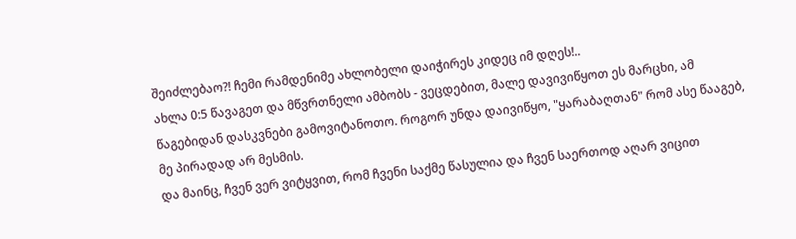შეიძლებაო?! ჩემი რამდენიმე ახლობელი დაიჭირეს კიდეც იმ დღეს!..
ახლა 0:5 წავაგეთ და მწვრთნელი ამბობს - ვეცდებით, მალე დავივიწყოთ ეს მარცხი, ამ წაგებიდან დასკვნები გამოვიტანოთო. როგორ უნდა დაივიწყო, "ყარაბაღთან" რომ ასე წააგებ, მე პირადად არ მესმის.
და მაინც, ჩვენ ვერ ვიტყვით, რომ ჩვენი საქმე წასულია და ჩვენ საერთოდ აღარ ვიცით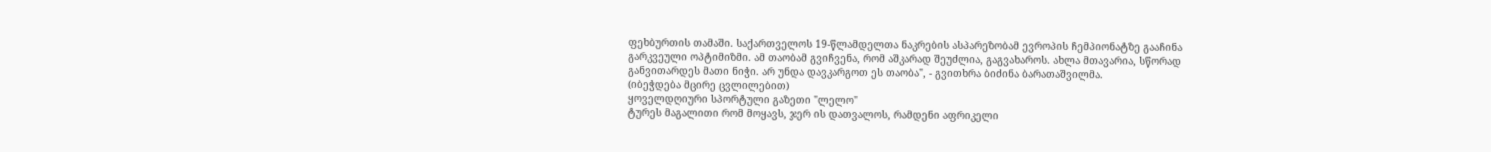ფეხბურთის თამაში. საქართველოს 19-წლამდელთა ნაკრების ასპარეზობამ ევროპის ჩემპიონატზე გააჩინა გარკვეული ოპტიმიზმი. ამ თაობამ გვიჩვენა, რომ აშკარად შეუძლია, გაგვახაროს. ახლა მთავარია, სწორად განვითარდეს მათი ნიჭი. არ უნდა დავკარგოთ ეს თაობა", - გვითხრა ბიძინა ბარათაშვილმა.
(იბეჭდება მცირე ცვლილებით)
ყოველდღიური სპორტული გაზეთი "ლელო"
ტურეს მაგალითი რომ მოყავს, ჯერ ის დათვალოს, რამდენი აფრიკელი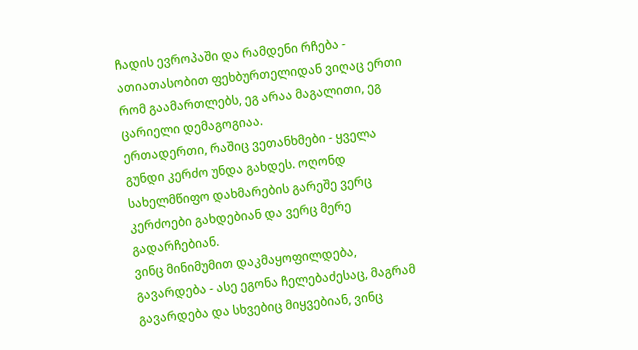ჩადის ევროპაში და რამდენი რჩება - ათიათასობით ფეხბურთელიდან ვიღაც ერთი რომ გაამართლებს, ეგ არაა მაგალითი, ეგ ცარიელი დემაგოგიაა.
ერთადერთი, რაშიც ვეთანხმები - ყველა გუნდი კერძო უნდა გახდეს. ოღონდ სახელმწიფო დახმარების გარეშე ვერც კერძოები გახდებიან და ვერც მერე გადარჩებიან.
ვინც მინიმუმით დაკმაყოფილდება, გავარდება - ასე ეგონა ჩელებაძესაც, მაგრამ გავარდება და სხვებიც მიყვებიან, ვინც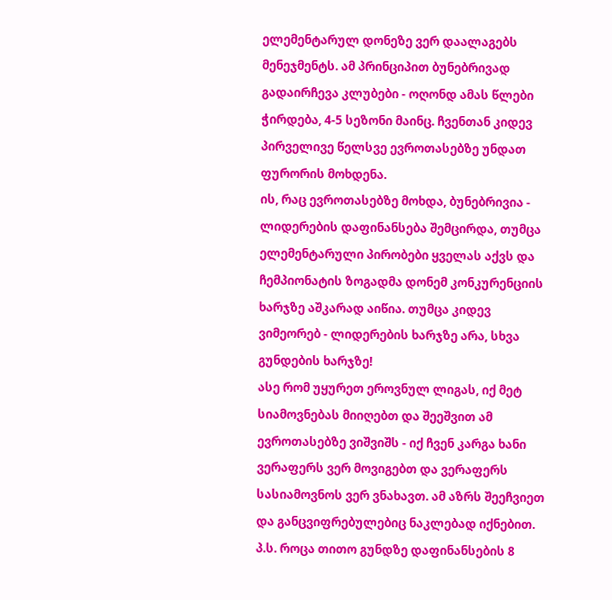ელემენტარულ დონეზე ვერ დაალაგებს მენეჯმენტს. ამ პრინციპით ბუნებრივად გადაირჩევა კლუბები - ოღონდ ამას წლები ჭირდება, 4-5 სეზონი მაინც. ჩვენთან კიდევ პირველივე წელსვე ევროთასებზე უნდათ ფურორის მოხდენა.
ის, რაც ევროთასებზე მოხდა, ბუნებრივია - ლიდერების დაფინანსება შემცირდა, თუმცა ელემენტარული პირობები ყველას აქვს და ჩემპიონატის ზოგადმა დონემ კონკურენციის ხარჯზე აშკარად აიწია. თუმცა კიდევ ვიმეორებ - ლიდერების ხარჯზე არა, სხვა გუნდების ხარჯზე!
ასე რომ უყურეთ ეროვნულ ლიგას, იქ მეტ სიამოვნებას მიიღებთ და შეეშვით ამ ევროთასებზე ვიშვიშს - იქ ჩვენ კარგა ხანი ვერაფერს ვერ მოვიგებთ და ვერაფერს სასიამოვნოს ვერ ვნახავთ. ამ აზრს შეეჩვიეთ და განცვიფრებულებიც ნაკლებად იქნებით.
პ.ს. როცა თითო გუნდზე დაფინანსების 8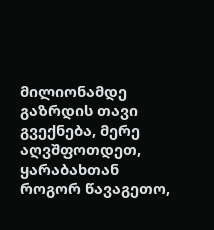მილიონამდე გაზრდის თავი გვექნება, მერე აღვშფოთდეთ, ყარაბახთან როგორ წავაგეთო,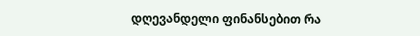დღევანდელი ფინანსებით რა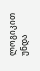ლოგიკით უნდა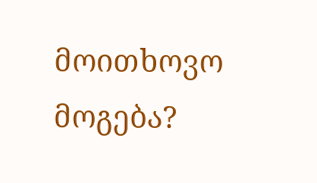მოითხოვო მოგება?